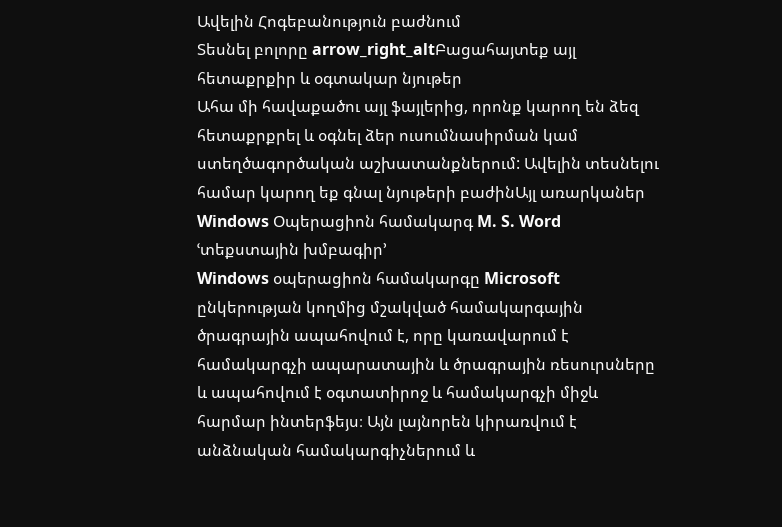Ավելին Հոգեբանություն բաժնում
Տեսնել բոլորը arrow_right_altԲացահայտեք այլ հետաքրքիր և օգտակար նյութեր
Ահա մի հավաքածու այլ ֆայլերից, որոնք կարող են ձեզ հետաքրքրել և օգնել ձեր ուսումնասիրման կամ ստեղծագործական աշխատանքներում: Ավելին տեսնելու համար կարող եք գնալ նյութերի բաժինԱյլ առարկաներ
Windows Օպերացիոն համակարգ M. S. Word ՙտեքստային խմբագիր՚
Windows օպերացիոն համակարգը Microsoft ընկերության կողմից մշակված համակարգային ծրագրային ապահովում է, որը կառավարում է համակարգչի ապարատային և ծրագրային ռեսուրսները և ապահովում է օգտատիրոջ և համակարգչի միջև հարմար ինտերֆեյս։ Այն լայնորեն կիրառվում է անձնական համակարգիչներում և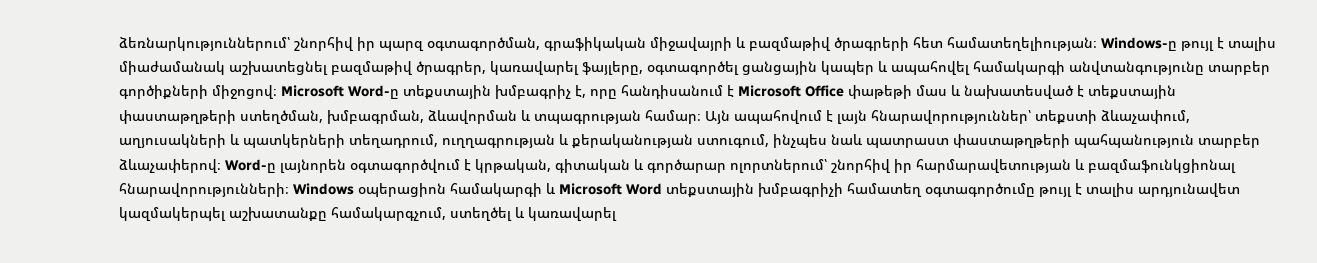ձեռնարկություններում՝ շնորհիվ իր պարզ օգտագործման, գրաֆիկական միջավայրի և բազմաթիվ ծրագրերի հետ համատեղելիության։ Windows-ը թույլ է տալիս միաժամանակ աշխատեցնել բազմաթիվ ծրագրեր, կառավարել ֆայլերը, օգտագործել ցանցային կապեր և ապահովել համակարգի անվտանգությունը տարբեր գործիքների միջոցով։ Microsoft Word-ը տեքստային խմբագրիչ է, որը հանդիսանում է Microsoft Office փաթեթի մաս և նախատեսված է տեքստային փաստաթղթերի ստեղծման, խմբագրման, ձևավորման և տպագրության համար։ Այն ապահովում է լայն հնարավորություններ՝ տեքստի ձևաչափում, աղյուսակների և պատկերների տեղադրում, ուղղագրության և քերականության ստուգում, ինչպես նաև պատրաստ փաստաթղթերի պահպանություն տարբեր ձևաչափերով։ Word-ը լայնորեն օգտագործվում է կրթական, գիտական և գործարար ոլորտներում՝ շնորհիվ իր հարմարավետության և բազմաֆունկցիոնալ հնարավորությունների։ Windows օպերացիոն համակարգի և Microsoft Word տեքստային խմբագրիչի համատեղ օգտագործումը թույլ է տալիս արդյունավետ կազմակերպել աշխատանքը համակարգչում, ստեղծել և կառավարել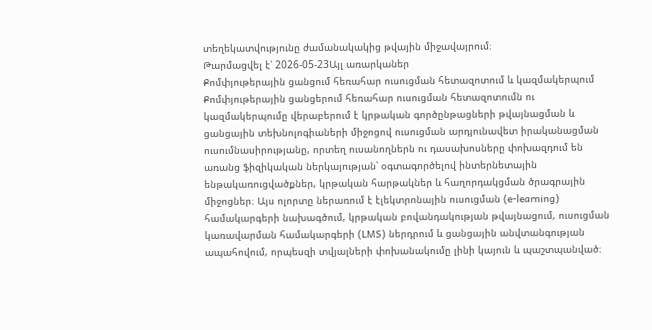տեղեկատվությունը ժամանակակից թվային միջավայրում։
Թարմացվել է՝ 2026-05-23Այլ առարկաներ
Քոմփյութերային ցանցում հեռահար ուսուցման հետազոտում և կազմակերպում
Քոմփյութերային ցանցերում հեռահար ուսուցման հետազոտումն ու կազմակերպումը վերաբերում է կրթական գործընթացների թվայնացման և ցանցային տեխնոլոգիաների միջոցով ուսուցման արդյունավետ իրականացման ուսումնասիրությանը, որտեղ ուսանողներն ու դասախոսները փոխազդում են առանց ֆիզիկական ներկայության՝ օգտագործելով ինտերնետային ենթակառուցվածքներ, կրթական հարթակներ և հաղորդակցման ծրագրային միջոցներ։ Այս ոլորտը ներառում է էլեկտրոնային ուսուցման (e-learning) համակարգերի նախագծում, կրթական բովանդակության թվայնացում, ուսուցման կառավարման համակարգերի (LMS) ներդրում և ցանցային անվտանգության ապահովում, որպեսզի տվյալների փոխանակումը լինի կայուն և պաշտպանված։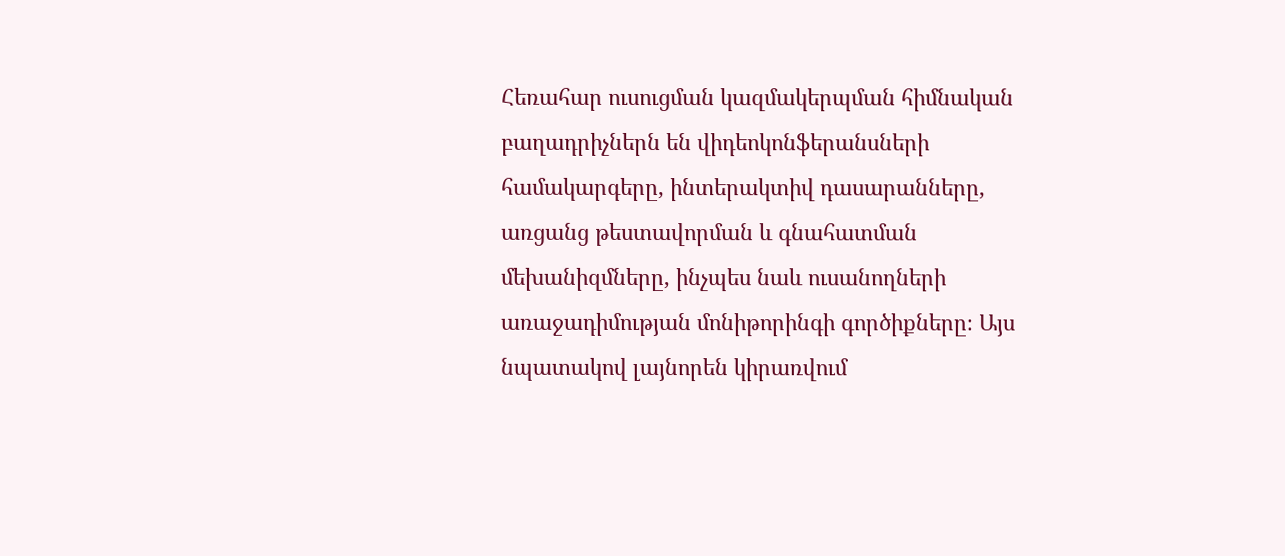Հեռահար ուսուցման կազմակերպման հիմնական բաղադրիչներն են վիդեոկոնֆերանսների համակարգերը, ինտերակտիվ դասարանները, առցանց թեստավորման և գնահատման մեխանիզմները, ինչպես նաև ուսանողների առաջադիմության մոնիթորինգի գործիքները։ Այս նպատակով լայնորեն կիրառվում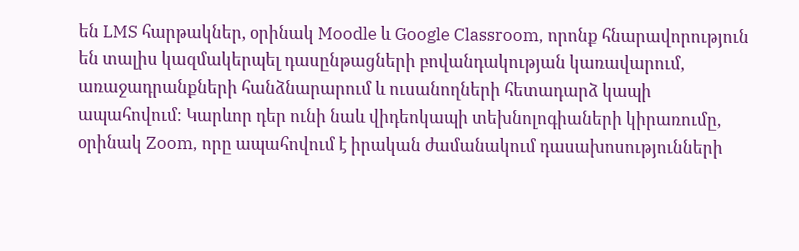են LMS հարթակներ, օրինակ Moodle և Google Classroom, որոնք հնարավորություն են տալիս կազմակերպել դասընթացների բովանդակության կառավարում, առաջադրանքների հանձնարարում և ուսանողների հետադարձ կապի ապահովում։ Կարևոր դեր ունի նաև վիդեոկապի տեխնոլոգիաների կիրառումը, օրինակ Zoom, որը ապահովում է իրական ժամանակում դասախոսությունների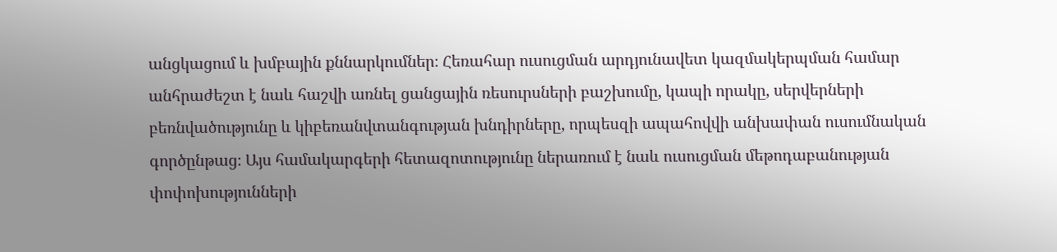անցկացում և խմբային քննարկումներ։ Հեռահար ուսուցման արդյունավետ կազմակերպման համար անհրաժեշտ է նաև հաշվի առնել ցանցային ռեսուրսների բաշխումը, կապի որակը, սերվերների բեռնվածությունը և կիբեռանվտանգության խնդիրները, որպեսզի ապահովվի անխափան ուսումնական գործընթաց։ Այս համակարգերի հետազոտությունը ներառում է նաև ուսուցման մեթոդաբանության փոփոխությունների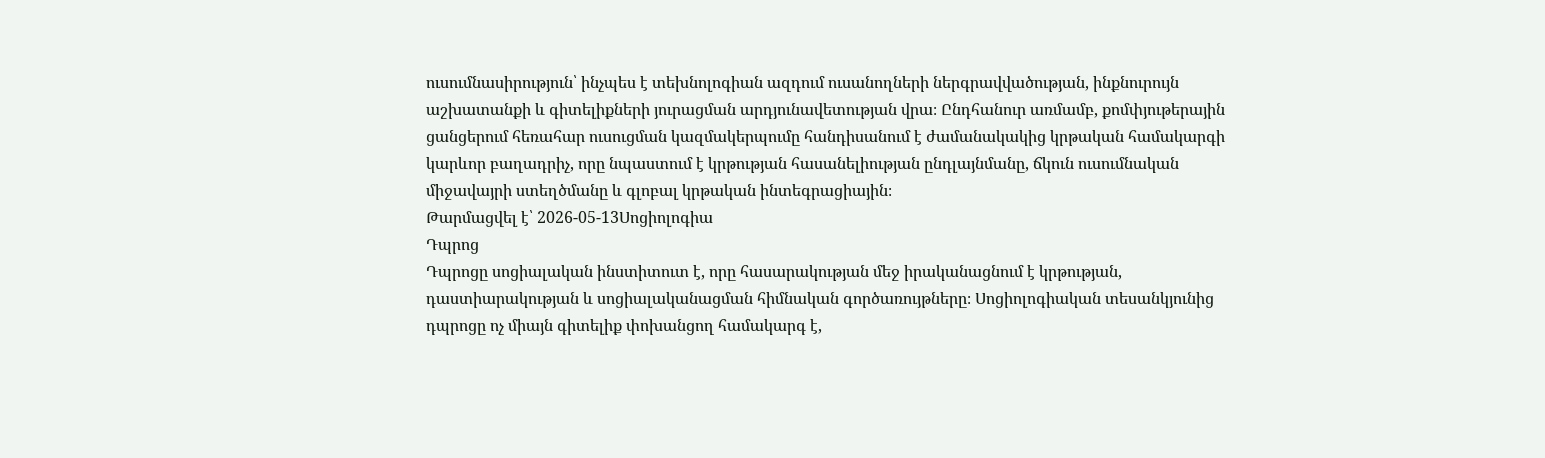ուսումնասիրություն՝ ինչպես է տեխնոլոգիան ազդում ուսանողների ներգրավվածության, ինքնուրույն աշխատանքի և գիտելիքների յուրացման արդյունավետության վրա։ Ընդհանուր առմամբ, քոմփյութերային ցանցերում հեռահար ուսուցման կազմակերպումը հանդիսանում է ժամանակակից կրթական համակարգի կարևոր բաղադրիչ, որը նպաստում է կրթության հասանելիության ընդլայնմանը, ճկուն ուսումնական միջավայրի ստեղծմանը և գլոբալ կրթական ինտեգրացիային։
Թարմացվել է՝ 2026-05-13Սոցիոլոգիա
Դպրոց
Դպրոցը սոցիալական ինստիտուտ է, որը հասարակության մեջ իրականացնում է կրթության, դաստիարակության և սոցիալականացման հիմնական գործառույթները։ Սոցիոլոգիական տեսանկյունից դպրոցը ոչ միայն գիտելիք փոխանցող համակարգ է,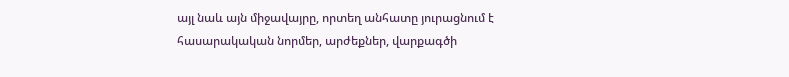այլ նաև այն միջավայրը, որտեղ անհատը յուրացնում է հասարակական նորմեր, արժեքներ, վարքագծի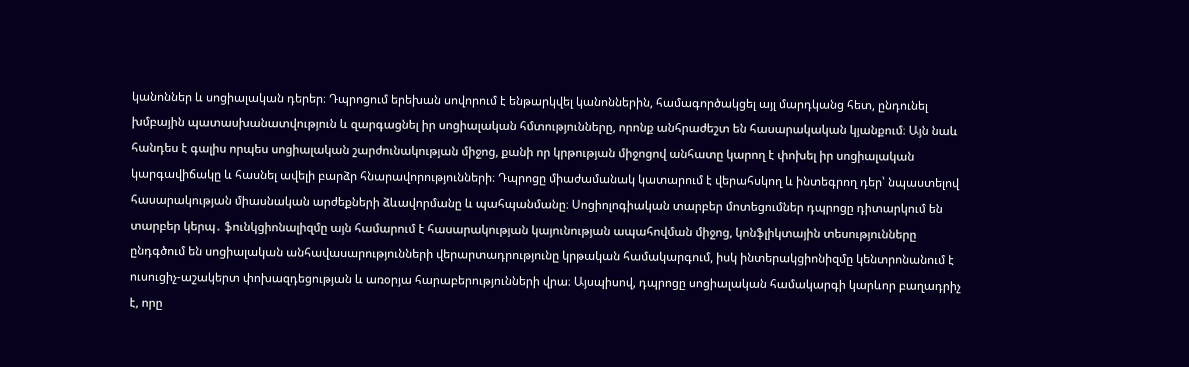կանոններ և սոցիալական դերեր։ Դպրոցում երեխան սովորում է ենթարկվել կանոններին, համագործակցել այլ մարդկանց հետ, ընդունել խմբային պատասխանատվություն և զարգացնել իր սոցիալական հմտությունները, որոնք անհրաժեշտ են հասարակական կյանքում։ Այն նաև հանդես է գալիս որպես սոցիալական շարժունակության միջոց, քանի որ կրթության միջոցով անհատը կարող է փոխել իր սոցիալական կարգավիճակը և հասնել ավելի բարձր հնարավորությունների։ Դպրոցը միաժամանակ կատարում է վերահսկող և ինտեգրող դեր՝ նպաստելով հասարակության միասնական արժեքների ձևավորմանը և պահպանմանը։ Սոցիոլոգիական տարբեր մոտեցումներ դպրոցը դիտարկում են տարբեր կերպ․ ֆունկցիոնալիզմը այն համարում է հասարակության կայունության ապահովման միջոց, կոնֆլիկտային տեսությունները ընդգծում են սոցիալական անհավասարությունների վերարտադրությունը կրթական համակարգում, իսկ ինտերակցիոնիզմը կենտրոնանում է ուսուցիչ-աշակերտ փոխազդեցության և առօրյա հարաբերությունների վրա։ Այսպիսով, դպրոցը սոցիալական համակարգի կարևոր բաղադրիչ է, որը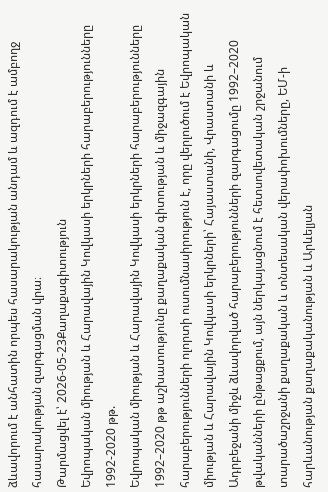ձևավորում է անհատին որպես հասարակության անդամ և ազդում է ամբողջ հասարակության զարգացման վրա։
Թարմացվել է՝ 2026-05-23Քաղաքագիտություն
Եվրոպական միության և Հարավային Կովկասի երկրների հարաբերությունները 1992-2020 թթ.
Եվրոպական միության և Հարավային Կովկասի երկրների հարաբերությունները 1992–2020 թթ աշխատությունը քաղաքական գիտության և միջազգային հարաբերությունների ոլորտի ուսումնասիրություն է, որը վերլուծում է Եվրոպական միության և Հարավային Կովկասի երկրների՝ Հայաստանի, Վրաստանի և Ադրբեջանի միջև ձևավորված հարաբերությունների զարգացումը 1992–2020 թվականների ընթացքում, այն ներկայացնում է հետսովետական շրջանում տարածաշրջանի քաղաքական և տնտեսական վերափոխումները, ԵՄ-ի հարևանության քաղաքականության և Արևելյան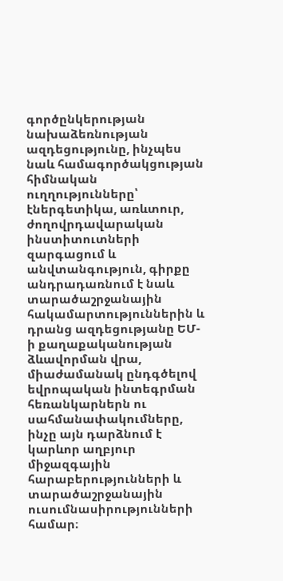գործընկերության նախաձեռնության ազդեցությունը, ինչպես նաև համագործակցության հիմնական ուղղությունները՝ էներգետիկա, առևտուր, ժողովրդավարական ինստիտուտների զարգացում և անվտանգություն, գիրքը անդրադառնում է նաև տարածաշրջանային հակամարտություններին և դրանց ազդեցությանը ԵՄ-ի քաղաքականության ձևավորման վրա, միաժամանակ ընդգծելով եվրոպական ինտեգրման հեռանկարներն ու սահմանափակումները, ինչը այն դարձնում է կարևոր աղբյուր միջազգային հարաբերությունների և տարածաշրջանային ուսումնասիրությունների համար։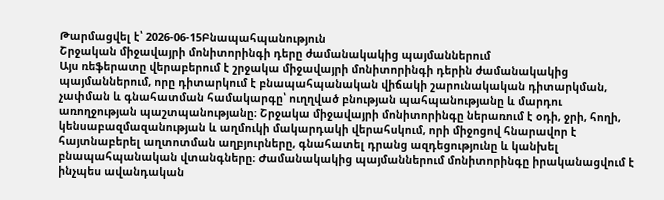Թարմացվել է՝ 2026-06-15Բնապահպանություն
Շրջական միջավայրի մոնիտորինգի դերը ժամանակակից պայմաններում
Այս ռեֆերատը վերաբերում է շրջակա միջավայրի մոնիտորինգի դերին ժամանակակից պայմաններում, որը դիտարկում է բնապահպանական վիճակի շարունակական դիտարկման, չափման և գնահատման համակարգը՝ ուղղված բնության պահպանությանը և մարդու առողջության պաշտպանությանը։ Շրջակա միջավայրի մոնիտորինգը ներառում է օդի, ջրի, հողի, կենսաբազմազանության և աղմուկի մակարդակի վերահսկում, որի միջոցով հնարավոր է հայտնաբերել աղտոտման աղբյուրները, գնահատել դրանց ազդեցությունը և կանխել բնապահպանական վտանգները։ Ժամանակակից պայմաններում մոնիտորինգը իրականացվում է ինչպես ավանդական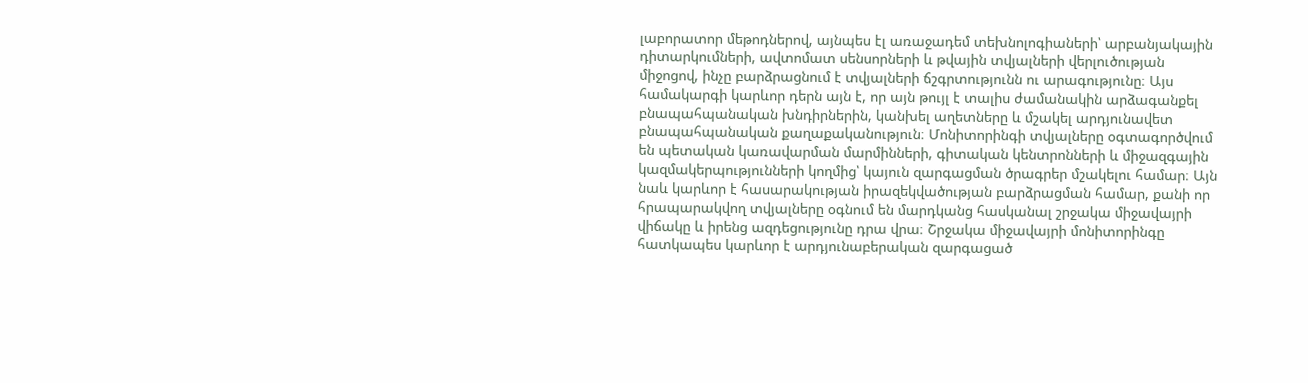լաբորատոր մեթոդներով, այնպես էլ առաջադեմ տեխնոլոգիաների՝ արբանյակային դիտարկումների, ավտոմատ սենսորների և թվային տվյալների վերլուծության միջոցով, ինչը բարձրացնում է տվյալների ճշգրտությունն ու արագությունը։ Այս համակարգի կարևոր դերն այն է, որ այն թույլ է տալիս ժամանակին արձագանքել բնապահպանական խնդիրներին, կանխել աղետները և մշակել արդյունավետ բնապահպանական քաղաքականություն։ Մոնիտորինգի տվյալները օգտագործվում են պետական կառավարման մարմինների, գիտական կենտրոնների և միջազգային կազմակերպությունների կողմից՝ կայուն զարգացման ծրագրեր մշակելու համար։ Այն նաև կարևոր է հասարակության իրազեկվածության բարձրացման համար, քանի որ հրապարակվող տվյալները օգնում են մարդկանց հասկանալ շրջակա միջավայրի վիճակը և իրենց ազդեցությունը դրա վրա։ Շրջակա միջավայրի մոնիտորինգը հատկապես կարևոր է արդյունաբերական զարգացած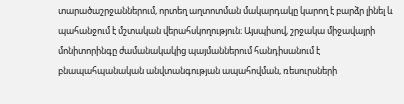տարածաշրջաններում, որտեղ աղտոտման մակարդակը կարող է բարձր լինել և պահանջում է մշտական վերահսկողություն։ Այսպիսով, շրջակա միջավայրի մոնիտորինգը ժամանակակից պայմաններում հանդիսանում է բնապահպանական անվտանգության ապահովման, ռեսուրսների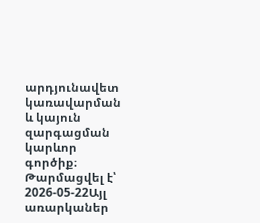արդյունավետ կառավարման և կայուն զարգացման կարևոր գործիք։
Թարմացվել է՝ 2026-05-22Այլ առարկաներ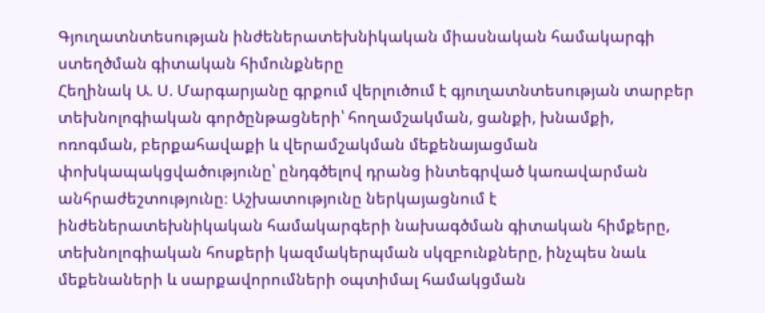Գյուղատնտեսության ինժեներատեխնիկական միասնական համակարգի ստեղծման գիտական հիմունքները
Հեղինակ Ա. Ս. Մարգարյանը գրքում վերլուծում է գյուղատնտեսության տարբեր տեխնոլոգիական գործընթացների՝ հողամշակման, ցանքի, խնամքի, ոռոգման, բերքահավաքի և վերամշակման մեքենայացման փոխկապակցվածությունը՝ ընդգծելով դրանց ինտեգրված կառավարման անհրաժեշտությունը։ Աշխատությունը ներկայացնում է ինժեներատեխնիկական համակարգերի նախագծման գիտական հիմքերը, տեխնոլոգիական հոսքերի կազմակերպման սկզբունքները, ինչպես նաև մեքենաների և սարքավորումների օպտիմալ համակցման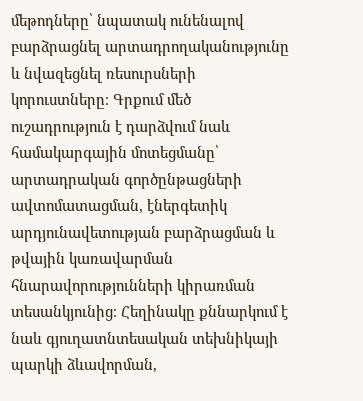մեթոդները՝ նպատակ ունենալով բարձրացնել արտադրողականությունը և նվազեցնել ռեսուրսների կորուստները։ Գրքում մեծ ուշադրություն է դարձվում նաև համակարգային մոտեցմանը՝ արտադրական գործընթացների ավտոմատացման, էներգետիկ արդյունավետության բարձրացման և թվային կառավարման հնարավորությունների կիրառման տեսանկյունից։ Հեղինակը քննարկում է նաև գյուղատնտեսական տեխնիկայի պարկի ձևավորման,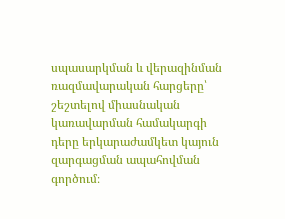սպասարկման և վերազինման ռազմավարական հարցերը՝ շեշտելով միասնական կառավարման համակարգի դերը երկարաժամկետ կայուն զարգացման ապահովման գործում։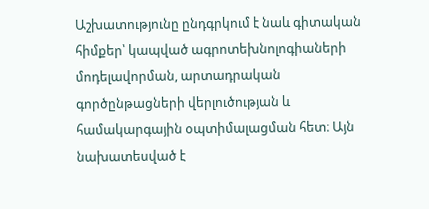Աշխատությունը ընդգրկում է նաև գիտական հիմքեր՝ կապված ագրոտեխնոլոգիաների մոդելավորման, արտադրական գործընթացների վերլուծության և համակարգային օպտիմալացման հետ։ Այն նախատեսված է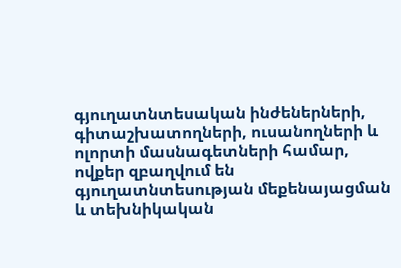գյուղատնտեսական ինժեներների, գիտաշխատողների, ուսանողների և ոլորտի մասնագետների համար, ովքեր զբաղվում են գյուղատնտեսության մեքենայացման և տեխնիկական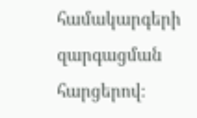համակարգերի զարգացման հարցերով։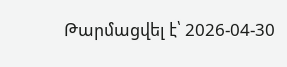Թարմացվել է՝ 2026-04-30